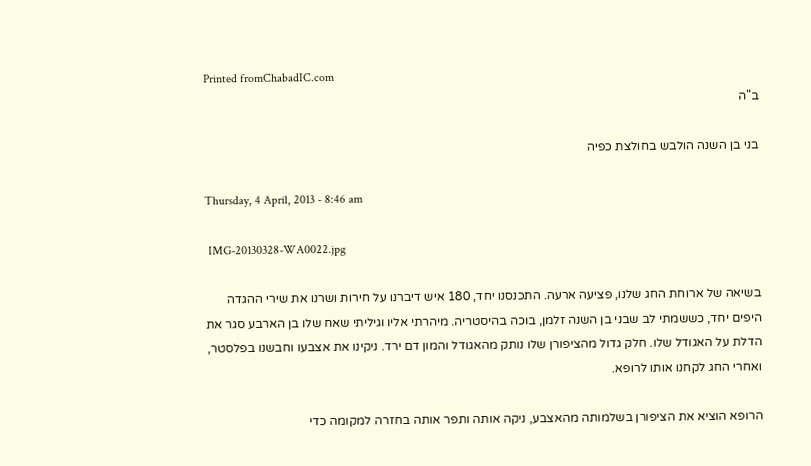Printed fromChabadIC.com
ב"ה

בני בן השנה הולבש בחולצת כפיה

Thursday, 4 April, 2013 - 8:46 am

 IMG-20130328-WA0022.jpg

בשיאה של ארוחת החג שלנו, פציעה ארעה. התכנסנו יחד, 180 איש דיברנו על חירות ושרנו את שירי ההגדה היפים יחד, כששמתי לב שבני בן השנה זלמן, בוכה בהיסטריה. מיהרתי אליו וגיליתי שאח שלו בן הארבע סגר את הדלת על האגודל שלו. חלק גדול מהציפורן שלו נותק מהאגודל והמון דם ירד. ניקינו את אצבעו וחבשנו בפלסטר, ואחרי החג לקחנו אותו לרופא.

הרופא הוציא את הציפורן בשלמותה מהאצבע, ניקה אותה ותפר אותה בחזרה למקומה כדי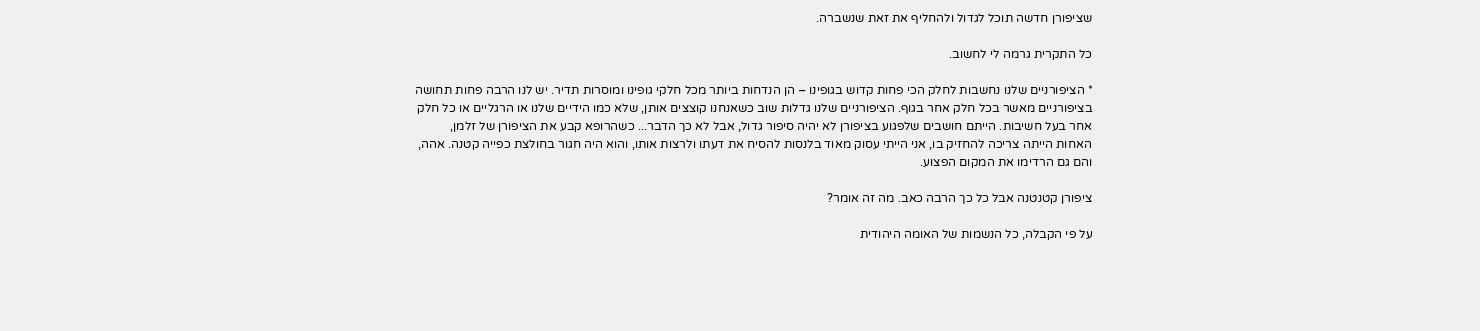שציפורן חדשה תוכל לגדול ולהחליף את זאת שנשברה.

כל התקרית גרמה לי לחשוב.

* הציפורניים שלנו נחשבות לחלק הכי פחות קדוש בגופינו – הן הנדחות ביותר מכל חלקי גופינו ומוסרות תדיר. יש לנו הרבה פחות תחושה בציפורניים מאשר בכל חלק אחר בגוף. הציפורניים שלנו גדלות שוב כשאנחנו קוצצים אותן, שלא כמו הידיים שלנו או הרגליים או כל חלק אחר בעל חשיבות. הייתם חושבים שלפגוע בציפורן לא יהיה סיפור גדול, אבל לא כך הדבר... כשהרופא קבע את הציפורן של זלמן, האחות הייתה צריכה להחזיק בו, אני הייתי עסוק מאוד בלנסות להסיח את דעתו ולרצות אותו, והוא היה חגור בחולצת כפייה קטנה. אהה, והם גם הרדימו את המקום הפצוע.

ציפורן קטנטנה אבל כל כך הרבה כאב. מה זה אומר?

על פי הקבלה, כל הנשמות של האומה היהודית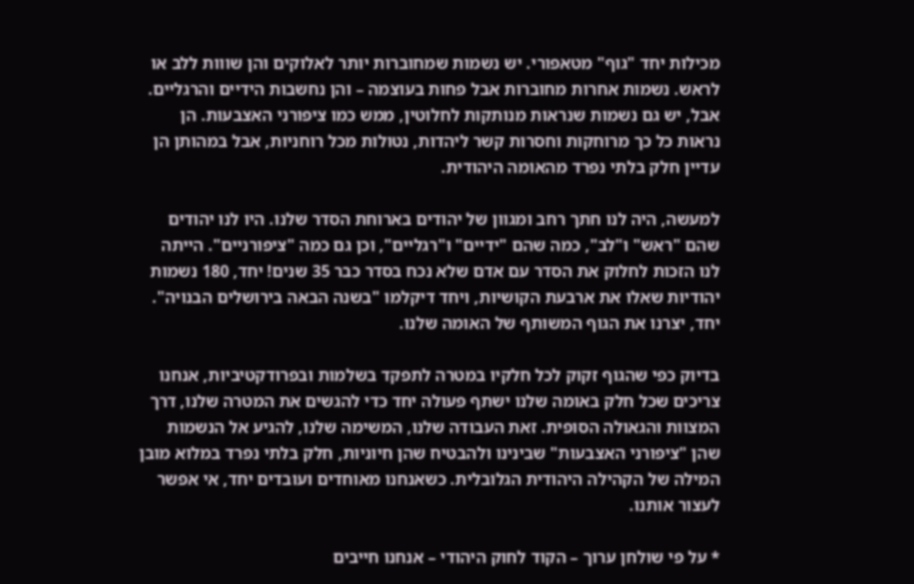מכילות יחד "גוף" מטאפורי. יש נשמות שמחוברות יותר לאלוקים והן שווות ללב או לראש. נשמות אחרות מחוברות אבל פחות בעוצמה – והן נחשבות הידיים והרגליים. אבל, יש גם נשמות שנראות מנותקות לחלוטין, ממש כמו ציפורני האצבעות. הן נראות כל כך מרוחקות וחסרות קשר ליהדות, נטולות מכל רוחניות, אבל במהותן הן עדיין חלק בלתי נפרד מהאומה היהודית.

למעשה, היה לנו חתך רחב ומגוון של יהודים בארוחת הסדר שלנו. היו לנו יהודים שהם "ראש" ו"לב", כמה שהם "ידיים" ו"רגליים", וכן גם כמה "ציפורניים". הייתה לנו הזכות לחלוק את הסדר עם אדם שלא נכח בסדר כבר 35 שנים! יחד, 180 נשמות יהודיות שאלו את ארבעת הקושיות, ויחד דיקלמו "בשנה הבאה בירושלים הבנויה". יחד, יצרנו את הגוף המשותף של האומה שלנו.

בדיוק כפי שהגוף זקוק לכל חלקיו במטרה לתפקד בשלמות ובפרודקטיביות, אנחנו צריכים שכל חלק באומה שלנו ישתף פעולה יחד כדי להגשים את המטרה שלנו, דרך המצוות והגאולה הסופית. זאת העבודה שלנו, המשימה שלנו, להגיע אל הנשמות שהן "ציפורני האצבעות" שבינינו ולהבטיח שהן חיוניות, חלק בלתי נפרד במלוא מובן המילה של הקהילה היהודית הגלובלית. כשאנחנו מאוחדים ועובדים יחד, אי אפשר לעצור אותנו.

* על פי שולחן ערוך – הקוד לחוק היהודי – אנחנו חייבים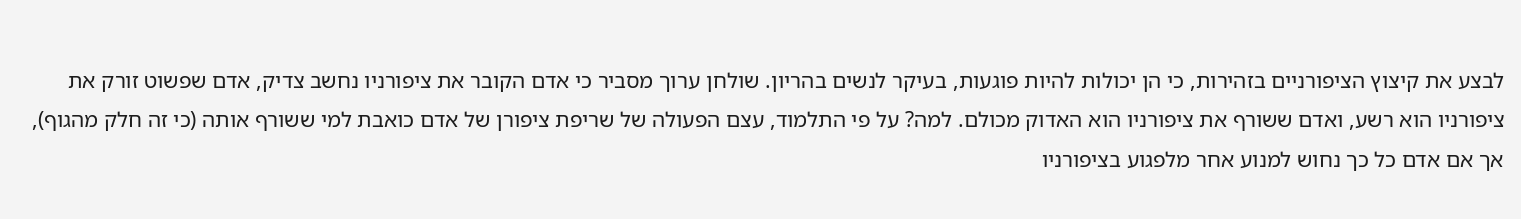לבצע את קיצוץ הציפורניים בזהירות, כי הן יכולות להיות פוגעות, בעיקר לנשים בהריון. שולחן ערוך מסביר כי אדם הקובר את ציפורניו נחשב צדיק, אדם שפשוט זורק את ציפורניו הוא רשע, ואדם ששורף את ציפורניו הוא האדוק מכולם. למה? על פי התלמוד, עצם הפעולה של שריפת ציפורן של אדם כואבת למי ששורף אותה (כי זה חלק מהגוף), אך אם אדם כל כך נחוש למנוע אחר מלפגוע בציפורניו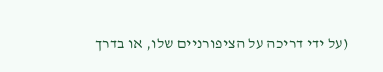(על ידי דריכה על הציפורניים שלו, או בדרך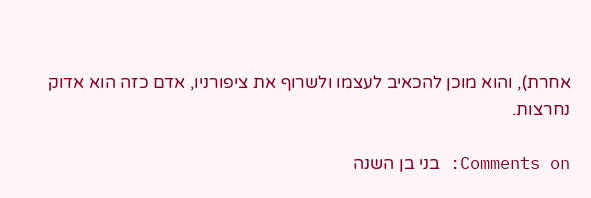אחרת), והוא מוכן להכאיב לעצמו ולשרוף את ציפורניו, אדם כזה הוא אדוק נחרצות.

Comments on: בני בן השנה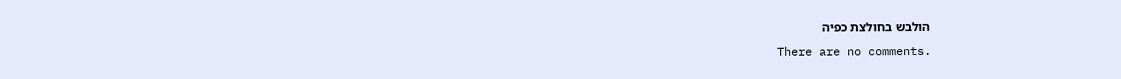הולבש בחולצת כפיה
There are no comments.